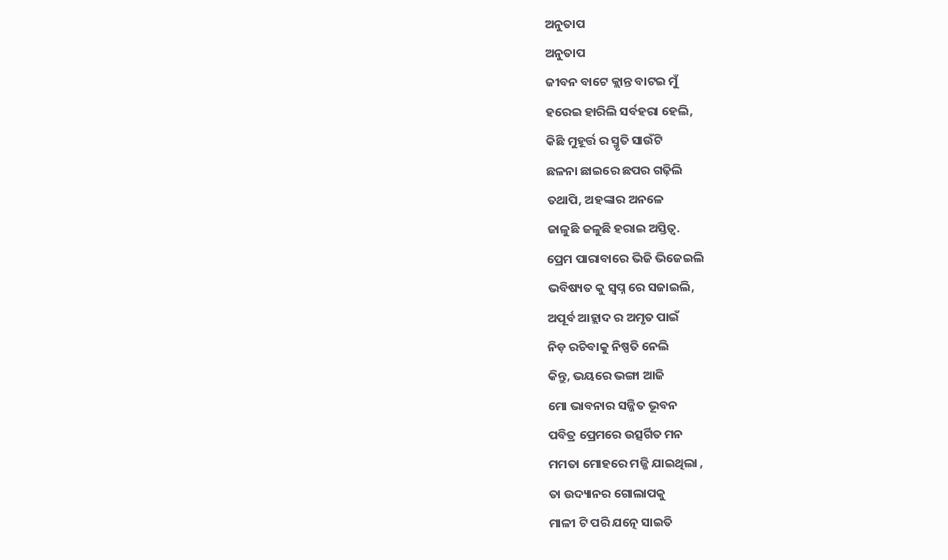ଅନୁତାପ
ଅନୁତାପ
ଜୀବନ ବାଟେ କ୍ଲାନ୍ତ ବାଟଇ ମୁଁ
ହରେଇ ହାରିଲି ସର୍ବହରା ହେଲି,
କିଛି ମୁହୂର୍ତ୍ତ ର ସ୍ମୃତି ସାଉଁଟି
ଛଳନା ଛାଇରେ ଛପର ଗଢ଼ିଲି
ତଥାପି, ଅହଙ୍କାର ଅନଳେ
ଜାଳୁଛି ଜଳୁଛି ହରାଇ ଅସ୍ତିତ୍ବ.
ପ୍ରେମ ପାରାବାରେ ଭିଜି ଭିଜେଇଲି
ଭବିଷ୍ୟତ କୁ ସ୍ବପ୍ନ ରେ ସଜାଇଲି,
ଅପୂର୍ବ ଆହ୍ଲାଦ ର ଅମୃତ ପାଇଁ
ନିଡ଼ ରଚିବାକୁ ନିଷ୍ପତି ନେଲି
କିନ୍ତୁ, ଭୟରେ ଭଙ୍ଗା ଆଜି
ମୋ ଭାବନାର ସଜ୍ଜିତ ଭୂବନ
ପବିତ୍ର ପ୍ରେମରେ ଉତ୍ସର୍ଗିତ ମନ
ମମତା ମୋହରେ ମଜ୍ଜି ଯାଇଥିଲା ,
ତା ଉଦ୍ୟାନର ଗୋଲାପକୁ
ମାଳୀ ଟି ପରି ଯତ୍ନେ ସାଇତି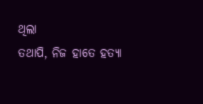ଥିଲା
ତଥାପି, ନିଜ ହାତେ ହତ୍ୟା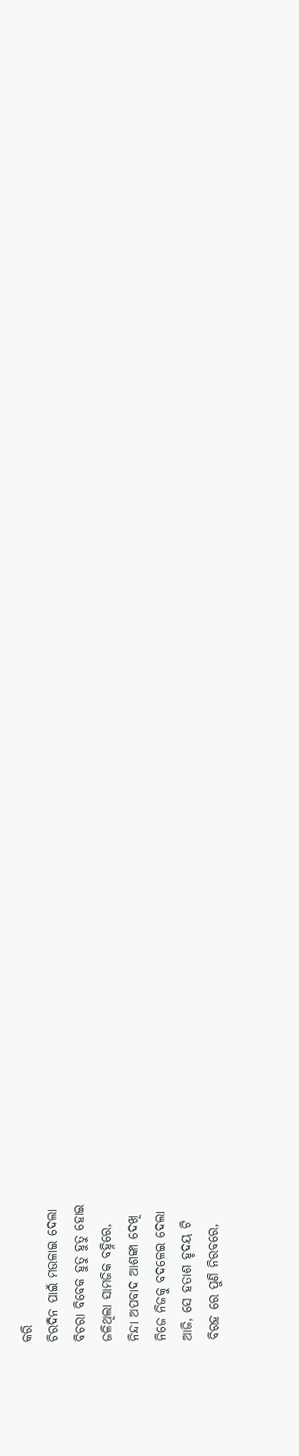କରି
ଚିରଦିନ ପାଇଁ ମଉଳାଇ ଦେଲା
ବିଚରା ବିବେକ ହୁତୁ ହୁତୁ ହୋଇ
ଜଳିଥିଲା ସାମଜିକ ବହ୍ନିରେ,
ନିନ୍ଦା ଅପବାଦ ଆଶଙ୍କା ଦେଖି
ନିଜେ ନିଜକୁ ବଦଳେଇ ଦେଲା
ଆଜି, ସେ ହତାଶ ହୃଦୟ ଟି
ବିରହ ରେ ପୁଣି ନିରବରେ,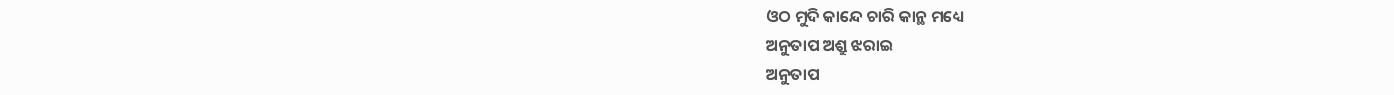ଓଠ ମୁଦି କାନ୍ଦେ ଚାରି କାନ୍ଥ ମଧ୍ୟେ
ଅନୁତାପ ଅଶ୍ରୁ ଝରାଇ
ଅନୁତାପ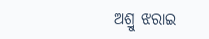ଅଶ୍ରୁ ଝରାଇ